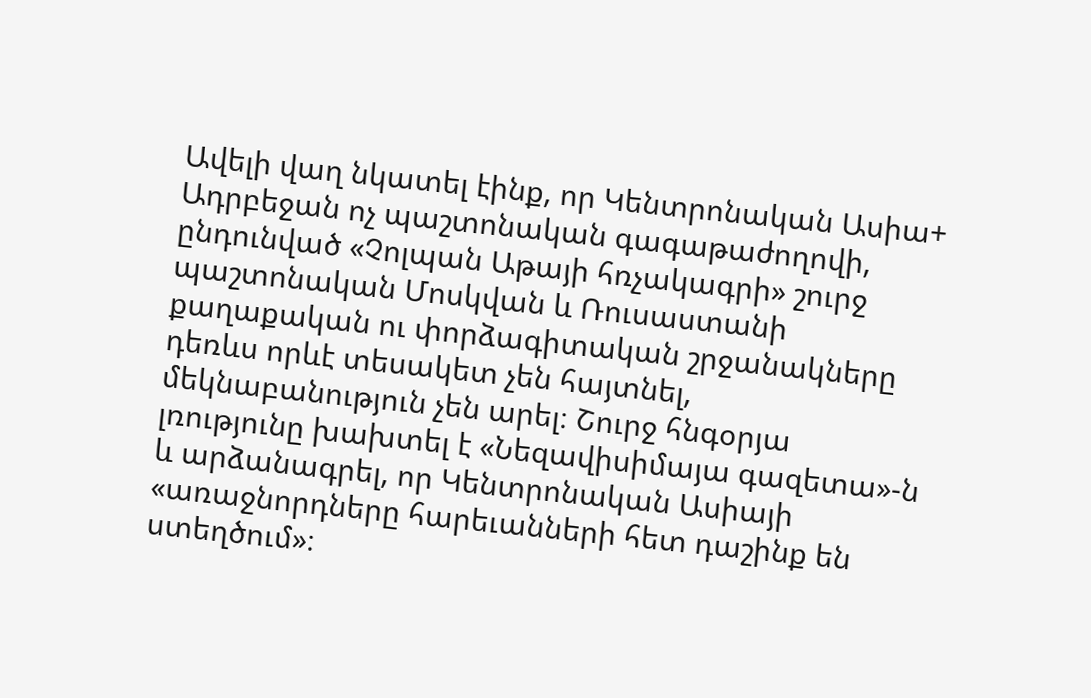Ավելի վաղ նկատել էինք, որ Կենտրոնական Ասիա+ Ադրբեջան ոչ պաշտոնական գագաթաժողովի, ընդունված «Չոլպան Աթայի հռչակագրի» շուրջ պաշտոնական Մոսկվան և Ռուսաստանի քաղաքական ու փորձագիտական շրջանակները դեռևս որևէ տեսակետ չեն հայտնել, մեկնաբանություն չեն արել։ Շուրջ հնգօրյա լռությունը խախտել է «Նեզավիսիմայա գազետա»-ն և արձանագրել, որ Կենտրոնական Ասիայի «առաջնորդները հարեւանների հետ դաշինք են ստեղծում»։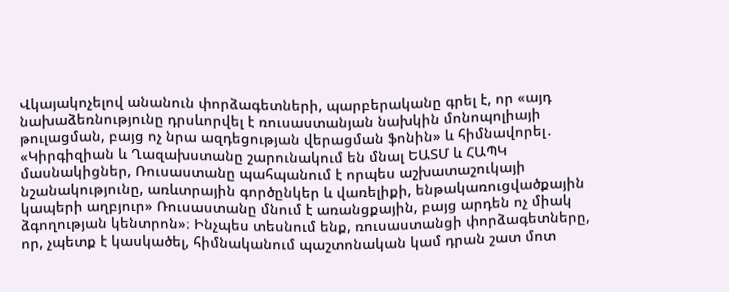Վկայակոչելով անանուն փորձագետների, պարբերականը գրել է, որ «այդ նախաձեռնությունը դրսևորվել է ռուսաստանյան նախկին մոնոպոլիայի թուլացման, բայց ոչ նրա ազդեցության վերացման ֆոնին» և հիմնավորել․ «Կիրգիզիան և Ղազախստանը շարունակում են մնալ ԵԱՏՄ և ՀԱՊԿ մասնակիցներ, Ռուսաստանը պահպանում է որպես աշխատաշուկայի նշանակությունը, առևտրային գործընկեր և վառելիքի, ենթակառուցվածքային կապերի աղբյուր» Ռուսաստանը մնում է առանցքային, բայց արդեն ոչ միակ ձգողության կենտրոն»։ Ինչպես տեսնում ենք, ռուսաստանցի փորձագետները, որ, չպետք է կասկածել, հիմնականում պաշտոնական կամ դրան շատ մոտ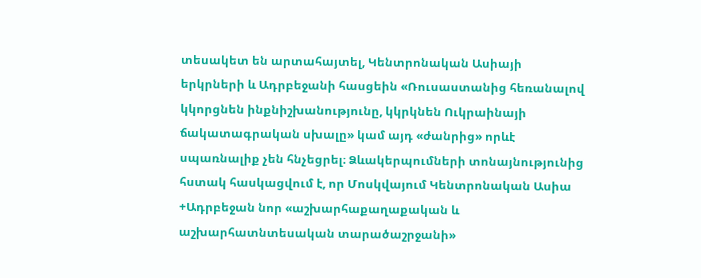տեսակետ են արտահայտել, Կենտրոնական Ասիայի երկրների և Ադրբեջանի հասցեին «Ռուսաստանից հեռանալով կկորցնեն ինքնիշխանությունը, կկրկնեն Ուկրաինայի ճակատագրական սխալը» կամ այդ «ժանրից» որևէ սպառնալիք չեն հնչեցրել։ Ձևակերպումների տոնայնությունից հստակ հասկացվում է, որ Մոսկվայում Կենտրոնական Ասիա +Ադրբեջան նոր «աշխարհաքաղաքական և աշխարհատնտեսական տարածաշրջանի»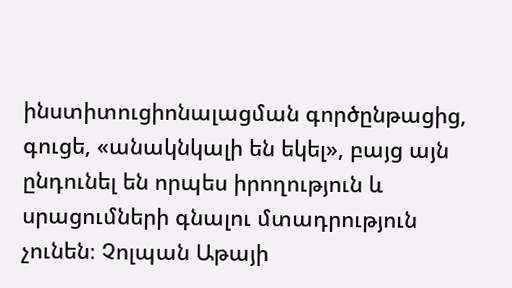ինստիտուցիոնալացման գործընթացից, գուցե, «անակնկալի են եկել», բայց այն ընդունել են որպես իրողություն և սրացումների գնալու մտադրություն չունեն։ Չոլպան Աթայի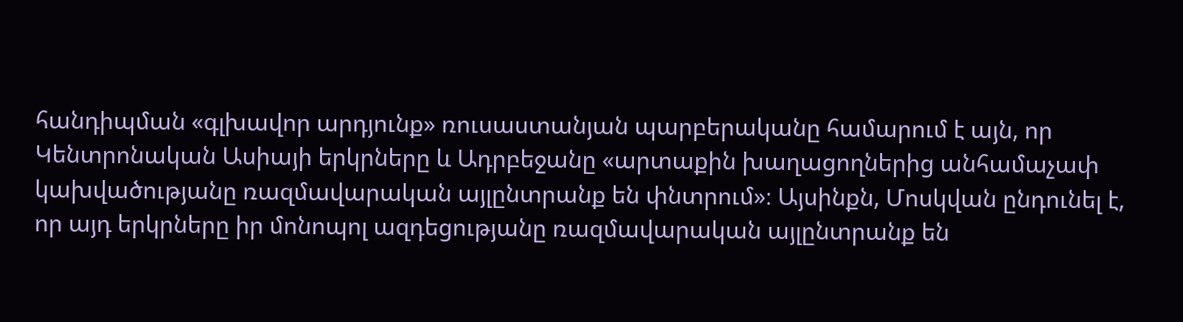հանդիպման «գլխավոր արդյունք» ռուսաստանյան պարբերականը համարում է այն, որ Կենտրոնական Ասիայի երկրները և Ադրբեջանը «արտաքին խաղացողներից անհամաչափ կախվածությանը ռազմավարական այլընտրանք են փնտրում»։ Այսինքն, Մոսկվան ընդունել է, որ այդ երկրները իր մոնոպոլ ազդեցությանը ռազմավարական այլընտրանք են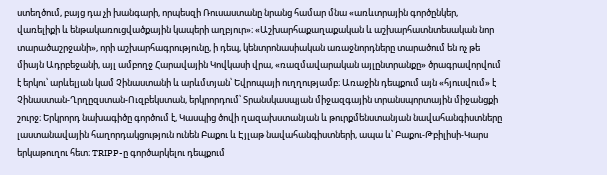ստեղծում, բայց դա չի խանգարի, որպեսզի Ռուսաստանը նրանց համար մնա «առևտրային գործընկեր, վառելիքի և ենթակառուցվածքային կապերի աղբյուր»։ «Աշխարհաքաղաքական և աշխարհատնտեսական նոր տարածաշրջանի», որի աշխարհագրությունը, ի դեպ, կենտրոնասիական առաջնորդները տարածում են ոչ թե միայն Ադրբեջանի, այլ ամբողջ Հարավային Կովկասի վրա, «ռազմավարական այլընտրանքը» ծրագրավորվում է երկու՝ արևելյան կամ Չինաստանի և արևմտյան՝ Եվրոպայի ուղղությամբ։ Առաջին դեպքում այն «հյուսվում» է Չինաստան-Ղրղըզստան-Ուզբեկստան, երկրորդում՝ Տրանսկասպյան միջազգային տրանսպորտային միջանցքի շուրջ։ Երկրորդ նախագիծը գործում է, Կասպից ծովի ղազախստանյան և թուրքմենստանյան նավահանգիստները լաստանավային հաղորդակցություն ունեն Բաքու և Էյլաթ նավահանգիստների, ապա և՝ Բաքու-Թբիլիսի-Կարս երկաթուղու հետ։ TRIPP-ը գործարկելու դեպքում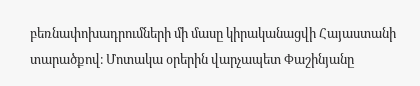բեռնափոխադրումների մի մասը կիրականացվի Հայաստանի տարածքով։ Մոտակա օրերին վարչապետ Փաշինյանը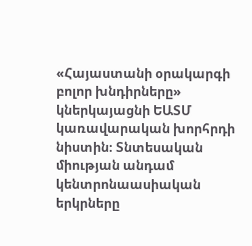«Հայաստանի օրակարգի բոլոր խնդիրները» կներկայացնի ԵԱՏՄ կառավարական խորհրդի նիստին։ Տնտեսական միության անդամ կենտրոնաասիական երկրները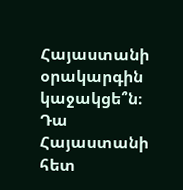Հայաստանի օրակարգին կաջակցե՞ն։ Դա Հայաստանի հետ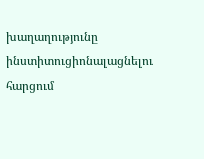խաղաղությունը ինստիտուցիոնալացնելու հարցում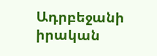Ադրբեջանի իրական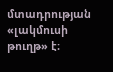մտադրության «լակմուսի թուղթ» է։